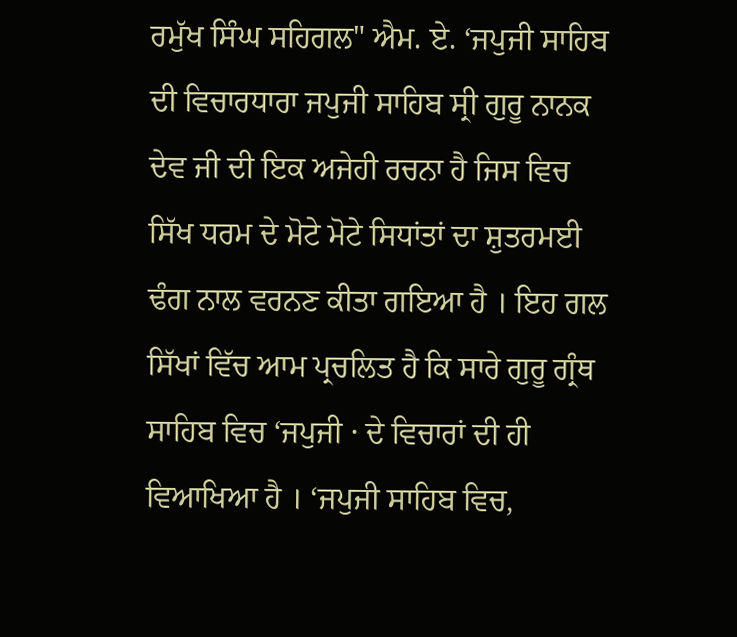ਰਮੁੱਖ ਸਿੰਘ ਸਹਿਗਲ" ਐਮ. ਏ. ‘ਜਪੁਜੀ ਸਾਹਿਬ ਦੀ ਵਿਚਾਰਧਾਰਾ ਜਪੁਜੀ ਸਾਹਿਬ ਸ੍ਰੀ ਗੁਰੂ ਨਾਨਕ ਦੇਵ ਜੀ ਦੀ ਇਕ ਅਜੇਹੀ ਰਚਨਾ ਹੈ ਜਿਸ ਵਿਚ ਸਿੱਖ ਧਰਮ ਦੇ ਮੋਟੇ ਮੋਟੇ ਸਿਧਾਂਤਾਂ ਦਾ ਸ਼ੁਤਰਮਈ ਢੰਗ ਨਾਲ ਵਰਨਣ ਕੀਤਾ ਗਇਆ ਹੈ । ਇਹ ਗਲ ਸਿੱਖਾਂ ਵਿੱਚ ਆਮ ਪ੍ਰਚਲਿਤ ਹੈ ਕਿ ਸਾਰੇ ਗੁਰੂ ਗ੍ਰੰਥ ਸਾਹਿਬ ਵਿਚ ‘ਜਪੁਜੀ · ਦੇ ਵਿਚਾਰਾਂ ਦੀ ਹੀ ਵਿਆਖਿਆ ਹੈ । ‘ਜਪੁਜੀ ਸਾਹਿਬ ਵਿਚ,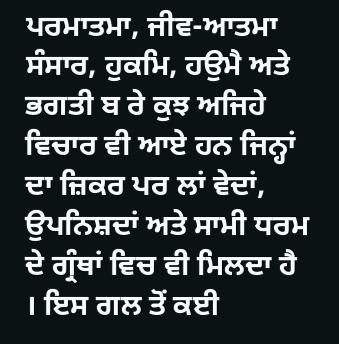ਪਰਮਾਤਮਾ, ਜੀਵ-ਆਤਮਾ ਸੰਸਾਰ, ਹੁਕਮਿ, ਹਉਮੈ ਅਤੇ ਭਗਤੀ ਬ ਰੇ ਕੁਝ ਅਜਿਹੇ ਵਿਚਾਰ ਵੀ ਆਏ ਹਨ ਜਿਨ੍ਹਾਂ ਦਾ ਜ਼ਿਕਰ ਪਰ ਲਾਂ ਵੇਦਾਂ, ਉਪਨਿਸ਼ਦਾਂ ਅਤੇ ਸਾਮੀ ਧਰਮ ਦੇ ਗ੍ਰੰਥਾਂ ਵਿਚ ਵੀ ਮਿਲਦਾ ਹੈ । ਇਸ ਗਲ ਤੋਂ ਕਈ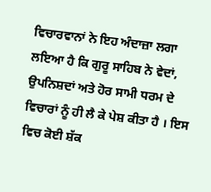ਵਿਚਾਰਵਾਨਾਂ ਨੇ ਇਹ ਅੰਦਾਜ਼ਾ ਲਗਾ ਲਇਆ ਹੈ ਕਿ ਗੁਰੂ ਸਾਹਿਬ ਨੇ ਵੇਦਾਂ, ਉਪਨਿਸ਼ਦਾਂ ਅਤੇ ਹੋਰ ਸਾਮੀ ਧਰਮ ਦੇ ਵਿਚਾਰਾਂ ਨੂੰ ਹੀ ਲੈ ਕੇ ਪੇਸ਼ ਕੀਤਾ ਹੈ । ਇਸ ਵਿਚ ਕੋਈ ਸ਼ੱਕ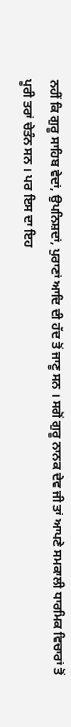ਨਹੀਂ ਕਿ ਗੁਰੂ ਸਾਹਿਬ ਵੇਦਾਂ, ਉਪਨਿਸ਼ਦਾਂ, ਪੁਰਾਣਾਂ ਆਦਿ ਦੀ ਹੱਦ ਤੋਂ ਜਾਣੂ ਸਨ । ਸਗੋਂ ਗੁਰੂ ਨਾਨਕ ਦੇਵ ਜੀ ਤਾਂ ਆਪਣੇ ਸਮਕਾਲੀ ਧਾਰਮਿਕ ਵਿਚਾਰਾਂ ਤੋਂ ਪੂਰੀ ਤਰਾਂ ਚੇਤੰਨ ਸਨ । ਪਰ ਇਸ ਦਾ ਇਹ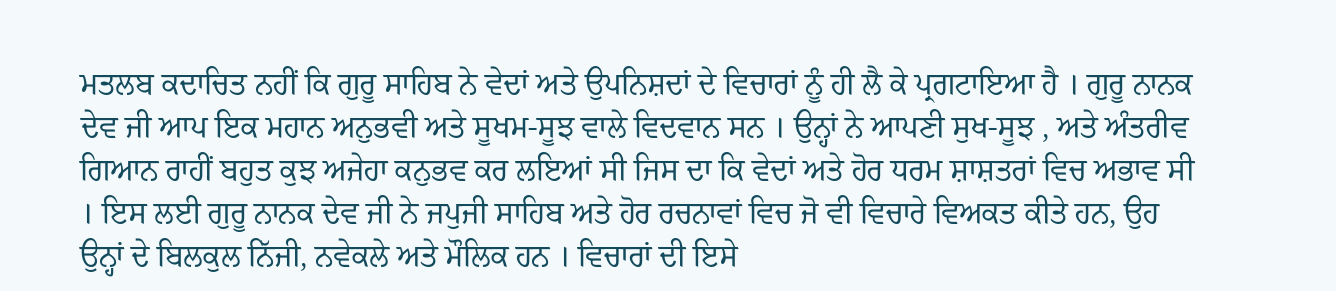ਮਤਲਬ ਕਦਾਚਿਤ ਨਹੀਂ ਕਿ ਗੁਰੂ ਸਾਹਿਬ ਨੇ ਵੇਦਾਂ ਅਤੇ ਉਪਨਿਸ਼ਦਾਂ ਦੇ ਵਿਚਾਰਾਂ ਨੂੰ ਹੀ ਲੈ ਕੇ ਪ੍ਰਗਟਾਇਆ ਹੈ । ਗੁਰੂ ਨਾਨਕ ਦੇਵ ਜੀ ਆਪ ਇਕ ਮਹਾਨ ਅਨੁਭਵੀ ਅਤੇ ਸੂਖਮ-ਸੂਝ ਵਾਲੇ ਵਿਦਵਾਨ ਸਨ । ਉਨ੍ਹਾਂ ਨੇ ਆਪਣੀ ਸੁਖ-ਸੂਝ , ਅਤੇ ਅੰਤਰੀਵ ਗਿਆਨ ਰਾਹੀਂ ਬਹੁਤ ਕੁਝ ਅਜੇਹਾ ਕਨੁਭਵ ਕਰ ਲਇਆਂ ਸੀ ਜਿਸ ਦਾ ਕਿ ਵੇਦਾਂ ਅਤੇ ਹੋਰ ਧਰਮ ਸ਼ਾਸ਼ਤਰਾਂ ਵਿਚ ਅਭਾਵ ਸੀ । ਇਸ ਲਈ ਗੁਰੂ ਨਾਨਕ ਦੇਵ ਜੀ ਨੇ ਜਪੁਜੀ ਸਾਹਿਬ ਅਤੇ ਹੋਰ ਰਚਨਾਵਾਂ ਵਿਚ ਜੋ ਵੀ ਵਿਚਾਰੇ ਵਿਅਕਤ ਕੀਤੇ ਹਨ, ਉਹ ਉਨ੍ਹਾਂ ਦੇ ਬਿਲਕੁਲ ਨਿੱਜੀ, ਨਵੇਕਲੇ ਅਤੇ ਮੌਲਿਕ ਹਨ । ਵਿਚਾਰਾਂ ਦੀ ਇਸੇ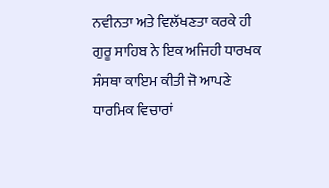ਨਵੀਨਤਾ ਅਤੇ ਵਿਲੱਖਣਤਾ ਕਰਕੇ ਹੀ ਗੁਰੂ ਸਾਹਿਬ ਨੇ ਇਕ ਅਜਿਹੀ ਧਾਰਖਕ ਸੰਸਥਾ ਕਾਇਮ ਕੀਤੀ ਜੋ ਆਪਣੇ ਧਾਰਮਿਕ ਵਿਚਾਰਾਂ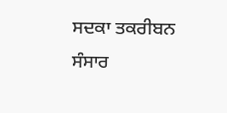ਸਦਕਾ ਤਕਰੀਬਨ ਸੰਸਾਰ